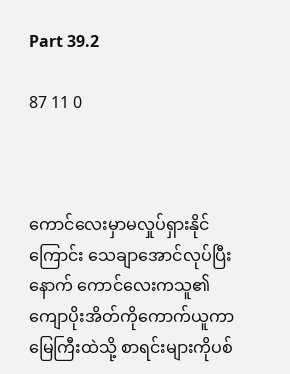Part 39.2

87 11 0



ကောင်လေးမှာမလှုပ်ရှားနိုင်ကြောင်း သေချာအောင်လုပ်ပြီးနောက် ကောင်လေးကသူ၏ကျောပိုးအိတ်ကိုကောက်ယူကာ မြေကြီးထဲသို့ စာရင်းများကိုပစ်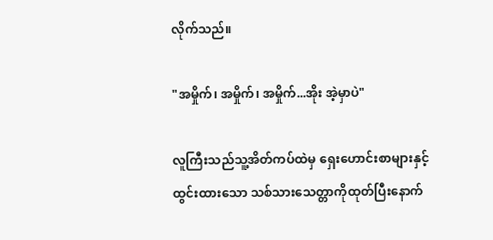လိုက်သည်။

"အမှိုက်၊ အမှိုက်၊ အမှိုက်...အိုး အဲ့မှာပဲ"

လူကြီးသည်သူ့အိတ်ကပ်ထဲမှ ရှေးဟောင်းစာများနှင့်ထွင်းထားသော သစ်သားသေတ္တာကိုထုတ်ပြီးနောက်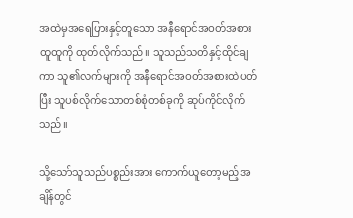အထဲမှအရေပြားနှင့်တူသော အနီရောင်အဝတ်အစားထူထူကို ထုတ်လိုက်သည်။ သူသည်သတိနှင့်ထိုင်ချကာ သူ၏လက်များကို အနီရောင်အဝတ်အစားထဲပတ်ပြီး သူပစ်လိုက်သောတစ်စုံတစ်ခုကို ဆုပ်ကိုင်လိုက်သည်။

သို့‌သော်သူသည်ပစ္စည်းအား ကောက်ယူတော့မည့်အချိန်တွင်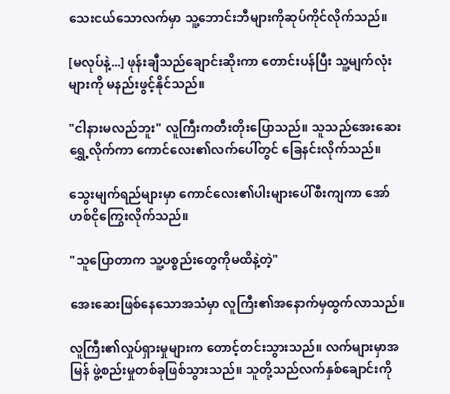သေးငယ်သောလက်မှာ သူ့ဘောင်းဘီများကိုဆုပ်ကိုင်လိုက်သည်။

[မလုပ်နဲ့...] ဖုန်းချီသည်ချောင်းဆိုးကာ တောင်းပန်ပြီး သူ့မျက်လုံးများကို မနည်းဖွင့်နိုင်သည်။

"ငါနားမလည်ဘူး" လူကြီးကတီးတိုးပြောသည်။ သူသည်အေးဆေးရွှေ့လိုက်ကာ ကောင်လေး၏လက်ပေါ်တွင် ခြေနင်းလိုက်သည်။

သွေးမျက်ရည်များမှာ ကောင်လေး၏ပါးများပေါ်စီးကျကာ အော်ဟစ်ငိုကြွေးလိုက်သည်။

"သူပြောတာက သူ့ပစ္စည်းတွေကိုမထိနဲ့တဲ့"

အေးဆေးဖြစ်နေသောအသံမှာ လူကြီး၏‌အနောက်မှထွက်လာသည်။

လူကြီး၏လှုပ်ရှားမှုများက တောင့်တင်းသွားသည်။ လက်များမှာအမြန် ဖွဲ့စည်းမှုတစ်ခုဖြစ်သွားသည်။ သူတို့သည်လက်နှစ်ချောင်းကို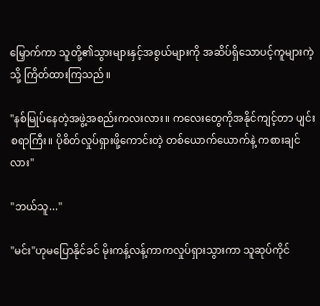မြှောက်ကာ သူတို့၏သွားများနှင့်အစွယ်များကို အဆိပ်ရှိသောပင့်ကူများကဲ့သို့ ကြိတ်ထားကြသည်။

"နစ်မြုပ်နေတဲ့အဖွဲ့အစည်းကလးလား။ ကလေးတွေကိုအနိုင်ကျင့်တာ ပျင်းစရာကြီး။ ပိုစိတ်လှုပ်ရှားဖို့ကောင်းတဲ့ တစ်ယောက်ယောက်နဲ့ ကစားချင်လား"

"ဘယ်သူ..."

"မင်း"ဟုမပြောနိုင်ခင် မိုးကန့်လန့်ကာကလှုပ်ရှားသွားကာ သူဆုပ်ကိုင်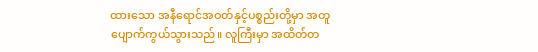ထားသော အနီရောင်အဝတ်နှင့်ပစ္စည်းတို့မှာ အတူပျောက်ကွယ်သွားသည်။ လူကြီးမှာ အထိတ်တ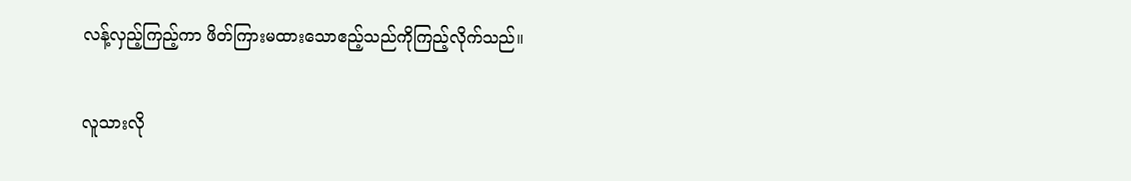လန့်လှည့်ကြည့်ကာ ဖိတ်ကြားမထားသောဧည့်သည်ကိုကြည့်လိုက်သည်။

လူသားလို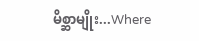မိစ္ဆာမျိုး...Where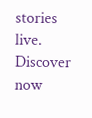stories live. Discover now